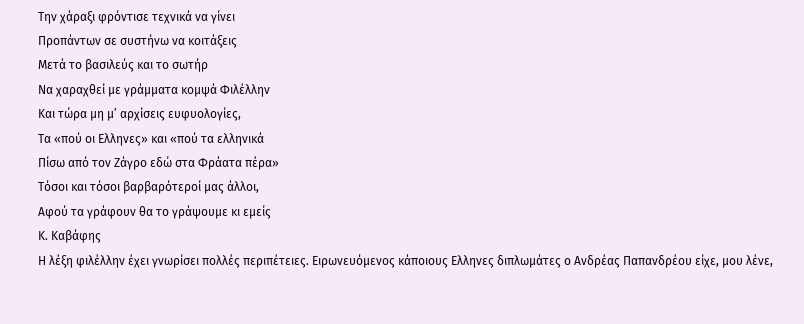Την χάραξι φρόντισε τεχνικά να γίνει
Προπάντων σε συστήνω να κοιτάξεις
Μετά το βασιλεύς και το σωτήρ
Να χαραχθεί με γράμματα κομψά Φιλέλλην
Και τώρα μη μ’ αρχίσεις ευφυολογίες,
Τα «πού οι Ελληνες» και «πού τα ελληνικά
Πίσω από τον Ζάγρο εδώ στα Φράατα πέρα»
Τόσοι και τόσοι βαρβαρότεροί μας άλλοι,
Αφού τα γράφουν θα το γράψουμε κι εμείς
Κ. Καβάφης
Η λέξη φιλέλλην έχει γνωρίσει πολλές περιπέτειες. Ειρωνευόμενος κάποιους Ελληνες διπλωμάτες ο Ανδρέας Παπανδρέου είχε, μου λένε,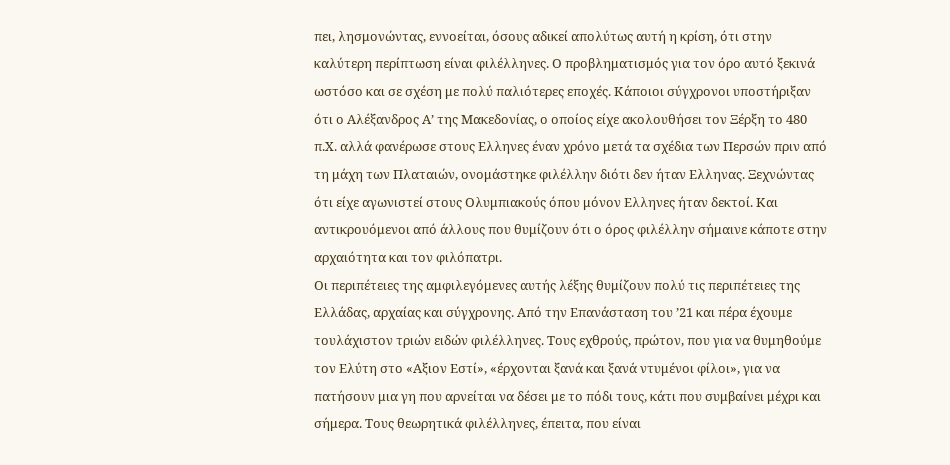πει, λησμονώντας, εννοείται, όσους αδικεί απολύτως αυτή η κρίση, ότι στην καλύτερη περίπτωση είναι φιλέλληνες. Ο προβληματισμός για τον όρο αυτό ξεκινά ωστόσο και σε σχέση με πολύ παλιότερες εποχές. Κάποιοι σύγχρονοι υποστήριξαν ότι ο Αλέξανδρος Α’ της Μακεδονίας, ο οποίος είχε ακολουθήσει τον Ξέρξη το 480 π.Χ. αλλά φανέρωσε στους Ελληνες έναν χρόνο μετά τα σχέδια των Περσών πριν από τη μάχη των Πλαταιών, ονομάστηκε φιλέλλην διότι δεν ήταν Ελληνας. Ξεχνώντας ότι είχε αγωνιστεί στους Ολυμπιακούς όπου μόνον Ελληνες ήταν δεκτοί. Και αντικρουόμενοι από άλλους που θυμίζουν ότι ο όρος φιλέλλην σήμαινε κάποτε στην αρχαιότητα και τον φιλόπατρι.
Οι περιπέτειες της αμφιλεγόμενες αυτής λέξης θυμίζουν πολύ τις περιπέτειες της Ελλάδας, αρχαίας και σύγχρονης. Από την Επανάσταση του ’21 και πέρα έχουμε τουλάχιστον τριών ειδών φιλέλληνες. Τους εχθρούς, πρώτον, που για να θυμηθούμε τον Ελύτη στο «Αξιον Εστί», «έρχονται ξανά και ξανά ντυμένοι φίλοι», για να πατήσουν μια γη που αρνείται να δέσει με το πόδι τους, κάτι που συμβαίνει μέχρι και σήμερα. Τους θεωρητικά φιλέλληνες, έπειτα, που είναι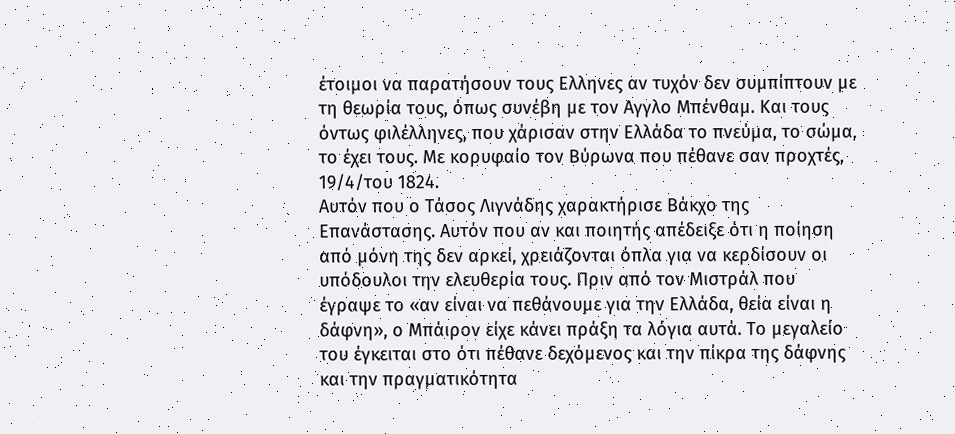έτοιμοι να παρατήσουν τους Ελληνες αν τυχόν δεν συμπίπτουν με τη θεωρία τους, όπως συνέβη με τον Αγγλο Μπένθαμ. Και τους όντως φιλέλληνες, που χάρισαν στην Ελλάδα το πνεύμα, το σώμα, το έχει τους. Με κορυφαίο τον Βύρωνα που πέθανε σαν προχτές, 19/4/του 1824.
Αυτόν που ο Τάσος Λιγνάδης χαρακτήρισε Βάκχο της Επανάστασης. Αυτόν που αν και ποιητής απέδειξε ότι η ποίηση από μόνη της δεν αρκεί, χρειάζονται όπλα για να κερδίσουν οι υπόδουλοι την ελευθερία τους. Πριν από τον Μιστράλ που έγραψε το «αν είναι να πεθάνουμε για την Ελλάδα, θεία είναι η δάφνη», ο Μπάιρον είχε κάνει πράξη τα λόγια αυτά. Το μεγαλείο του έγκειται στο ότι πέθανε δεχόμενος και την πίκρα της δάφνης και την πραγματικότητα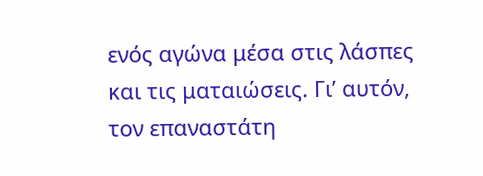ενός αγώνα μέσα στις λάσπες και τις ματαιώσεις. Γι’ αυτόν, τον επαναστάτη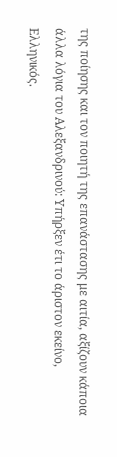της ποίησης και τον ποιητή της επανάστασης με αιτία, αξίζουν κάποια άλλα λόγια του Αλεξανδρινού: Υπήρξεν έτι το άριστον εκείνο, Ελληνικός.